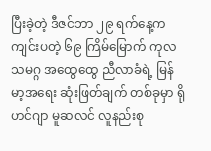ပြီးခဲ့တဲ့ ဒီဇင်ဘာ ၂၉ ရက်နေ့က ကျင်းပတဲ့ ၆၉ ကြိမ်မြောက် ကုလသမဂ္ဂ အထွေထွေ ညီလာခံရဲ့ မြန်မာ့အရေး ဆုံးဖြတ်ချက် တစ်ခုမှာ ရိုဟင်ဂျာ မူဆလင် လူနည်းစု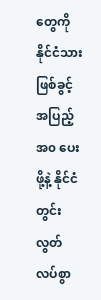တွေကို နိုင်ငံသားဖြစ်ခွင့် အပြည့်အ၀ ပေးဖို့နဲ့ နိုင်ငံတွင်း လွတ်လပ်စွာ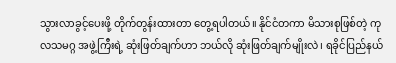သွားလာခွင့်ပေးဖို့ တိုက်တွန်းထားတာ တွေ့ရပါတယ်။ နိုင်ငံတကာ မိသားစုဖြစ်တဲ့ ကုလသမဂ္ဂ အဖွဲ့ကြီးရဲ့ ဆုံးဖြတ်ချက်ဟာ ဘယ်လို ဆုံးဖြတ်ချက်မျိုးလဲ၊ ရခိုင်ပြည်နယ်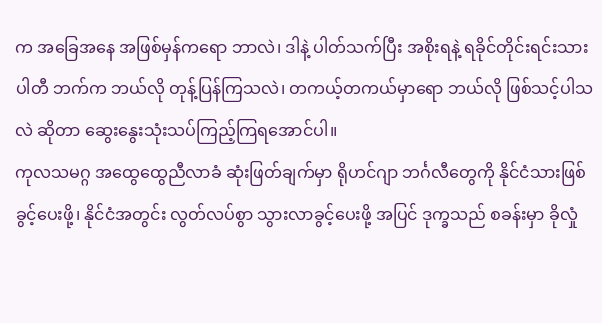က အခြေအနေ အဖြစ်မှန်ကရော ဘာလဲ၊ ဒါနဲ့ ပါတ်သက်ပြီး အစိုးရနဲ့ ရခိုင်တိုင်းရင်းသား ပါတီ ဘက်က ဘယ်လို တုန့်ပြန်ကြသလဲ၊ တကယ့်တကယ်မှာရော ဘယ်လို ဖြစ်သင့်ပါသလဲ ဆိုတာ ဆွေးနွေးသုံးသပ်ကြည့်ကြရအောင်ပါ။
ကုလသမဂ္ဂ အထွေထွေညီလာခံ ဆုံးဖြတ်ချက်မှာ ရိုဟင်ဂျာ ဘင်္ဂလီတွေကို နိုင်ငံသားဖြစ်ခွင့်ပေးဖို့၊ နိုင်ငံအတွင်း လွတ်လပ်စွာ သွားလာခွင့်ပေးဖို့ အပြင် ဒုက္ခသည် စခန်းမှာ ခိုလှုံ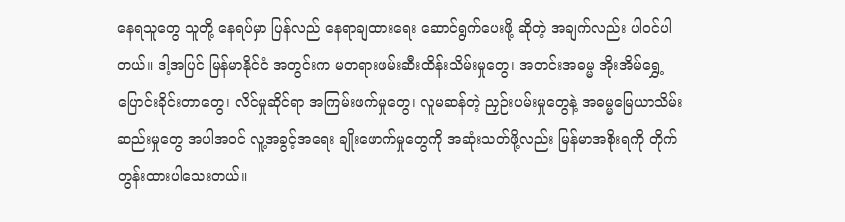နေရသူတွေ သူတို့ နေရပ်မှာ ပြန်လည် နေရာချထားရေး ဆောင်ရွက်ပေးဖို့ ဆိုတဲ့ အချက်လည်း ပါဝင်ပါတယ်။ ဒါ့အပြင် မြန်မာနိုင်ငံ အတွင်းက မတရားဖမ်းဆီးထိန်းသိမ်းမှုတွေ၊ အတင်းအဓမ္မ အိုးအိမ်ရွှေ့ပြောင်းခိုင်းတာတွေ၊ လိင်မှုဆိုင်ရာ အကြမ်းဖက်မှုတွေ၊ လူမဆန်တဲ့ ညှဉ်းပမ်းမှုတွေနဲ့ အဓမ္မမြေယာသိမ်းဆည်းမှုတွေ အပါအဝင် လူ့အခွင့်အရေး ချိုးဖောက်မှုတွေကို အဆုံးသတ်ဖို့လည်း မြန်မာအစိုးရကို တိုက်တွန်းထားပါသေးတယ်။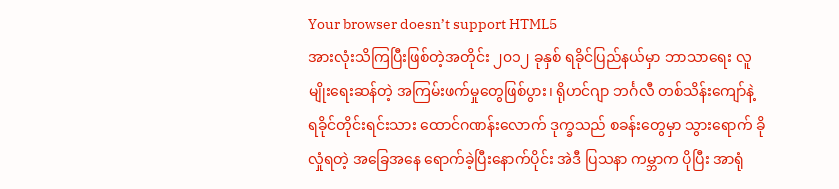Your browser doesn’t support HTML5
အားလုံးသိကြပြီးဖြစ်တဲ့အတိုင်း ၂၀၁၂ ခုနှစ် ရခိုင်ပြည်နယ်မှာ ဘာသာရေး လူမျိုးရေးဆန်တဲ့ အကြမ်းဖက်မှုတွေဖြစ်ပွား၊ ရိုဟင်ဂျာ ဘင်္ဂလီ တစ်သိန်းကျော်နဲ့ ရခိုင်တိုင်းရင်းသား ထောင်ဂဏန်းလောက် ဒုက္ခသည် စခန်းတွေမှာ သွားရောက် ခိုလှုံရတဲ့ အခြေအနေ ရောက်ခဲ့ပြီးနောက်ပိုင်း အဲဒီ ပြသနာ ကမ္ဘာက ပိုပြီး အာရုံ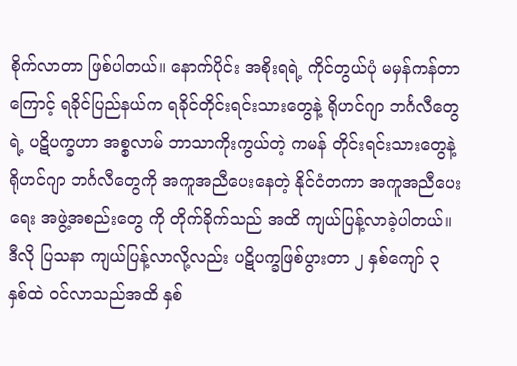စိုက်လာတာ ဖြစ်ပါတယ်။ နောက်ပိုင်း အစိုးရရဲ့ ကိုင်တွယ်ပုံ မမှန်ကန်တာကြောင့် ရခိုင်ပြည်နယ်က ရခိုင်တိုင်းရင်းသားတွေနဲ့ ရိုဟင်ဂျာ ဘင်္ဂလီတွေရဲ့ ပဋိပက္ခဟာ အစ္စလာမ် ဘာသာကိုးကွယ်တဲ့ ကမန် တိုင်းရင်းသားတွေနဲ့ ရိုဟင်ဂျာ ဘင်္ဂလီတွေကို အကူအညီပေးနေတဲ့ နိုင်ငံတကာ အကူအညီပေးရေး အဖွဲ့အစည်းတွေ ကို တိုက်ခိုက်သည် အထိ ကျယ်ပြန့်လာခဲ့ပါတယ်။ ဒီလို ပြသနာ ကျယ်ပြန့်လာလို့လည်း ပဋိပက္ခဖြစ်ပွားတာ ၂ နှစ်ကျော် ၃ နှစ်ထဲ ဝင်လာသည်အထိ နှစ်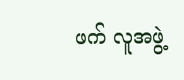ဖက် လူအဖွဲ့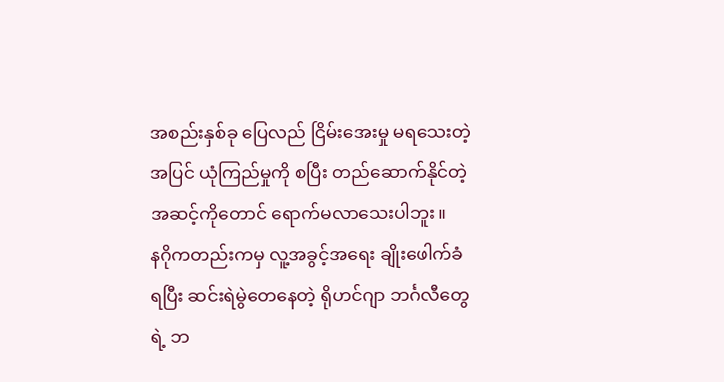အစည်းနှစ်ခု ပြေလည် ငြိမ်းအေးမှု မရသေးတဲ့ အပြင် ယုံကြည်မှုကို စပြီး တည်ဆောက်နိုင်တဲ့ အဆင့်ကိုတောင် ရောက်မလာသေးပါဘူး။
နဂိုကတည်းကမှ လူ့အခွင့်အရေး ချိုးဖေါက်ခံရပြီး ဆင်းရဲမွဲတေနေတဲ့ ရိုဟင်ဂျာ ဘင်္ဂလီတွေရဲ့ ဘ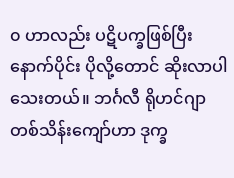၀ ဟာလည်း ပဋိပက္ခဖြစ်ပြီးနောက်ပိုင်း ပိုလို့တောင် ဆိုးလာပါသေးတယ်။ ဘင်္ဂလီ ရိုဟင်ဂျာ တစ်သိန်းကျော်ဟာ ဒုက္ခ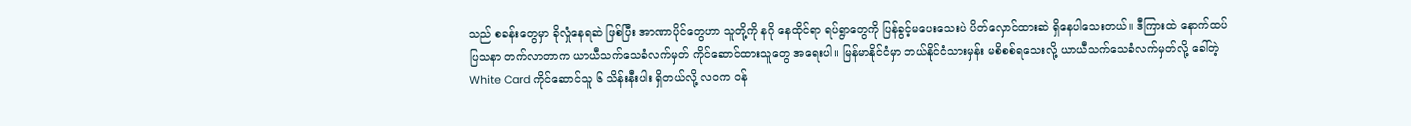သည် စခန်းတွေမှာ ခိုလှုံနေရဆဲ ဖြစ်ပြီး အာဏာပိုင်တွေဟာ သူတို့ကို နဂို နေထိုင်ရာ ရပ်ရွာတွေကို ပြန်ခွင့်မပေးသေးပဲ ပိတ်လှောင်ထားဆဲ ရှိနေပါသေးတယ်။ ဒီကြားထဲ နောက်ထပ် ပြသနာ တက်လာတာက ယာယီသက်သေခံလက်မှတ် ကိုင်ဆောင်ထားသူတွေ အရေးပါ။ မြန်မာနိုင်ငံမှာ ဘယ်နိုင်ငံသားမှန်း မစိစစ်ရသေးလို့ ယာယီသက်သေခံလက်မှတ်လို့ ခေါ်တဲ့ White Card ကိုင်ဆောင်သူ ၆ သိန်းနီးပါး ရှိတယ်လို့ လဝက ဝန်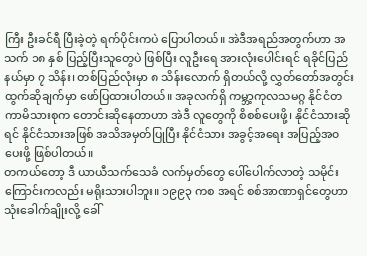ကြီး ဦးခင်ရီ ပြီးခဲ့တဲ့ ရက်ပိုင်းကပဲ ပြောပါတယ်။ အဲဒီအရည်အတွက်ဟာ အသက် ၁၈ နှစ် ပြည့်ပြီးသူတွေပဲ ဖြစ်ပြီး လူဦးရေ အားလုံးပေါင်းရင် ရခိုင်ပြည်နယ်မှာ ၇ သိန်း၊ တစ်ပြည်လုံးမှာ ၈ သိန်းလောက် ရှိတယ်လို့ လွှတ်တော်အတွင်း ထွက်ဆိုချက်မှာ ဖော်ပြထားပါတယ်။ အခုလက်ရှိ ကမ္ဘာ့ကုလသမဂ္ဂ နိုင်ငံတကာမိသားစုက တောင်းဆိုနေတာဟာ အဲဒီ လူတွေကို စိစစ်ပေးဖို့၊ နိုင်ငံသားဆိုရင် နိုင်ငံသားအဖြစ် အသိအမှတ်ပြုပြီး နိုင်ငံသား အခွင့်အရေး အပြည့်အ၀ ပေးဖို့ ဖြစ်ပါတယ်။
တကယ်တော့ ဒီ ယာယီသက်သေခံ လက်မှတ်တွေ ပေါ်ပေါက်လာတဲ့ သမိုင်းကြောင်းကလည်း မရိုးသားပါဘူး။ ၁၉၉၃ ကစ အရင် စစ်အာဏာရှင်တွေဟာ သုံးခေါက်ချိုးလို့ ခေါ်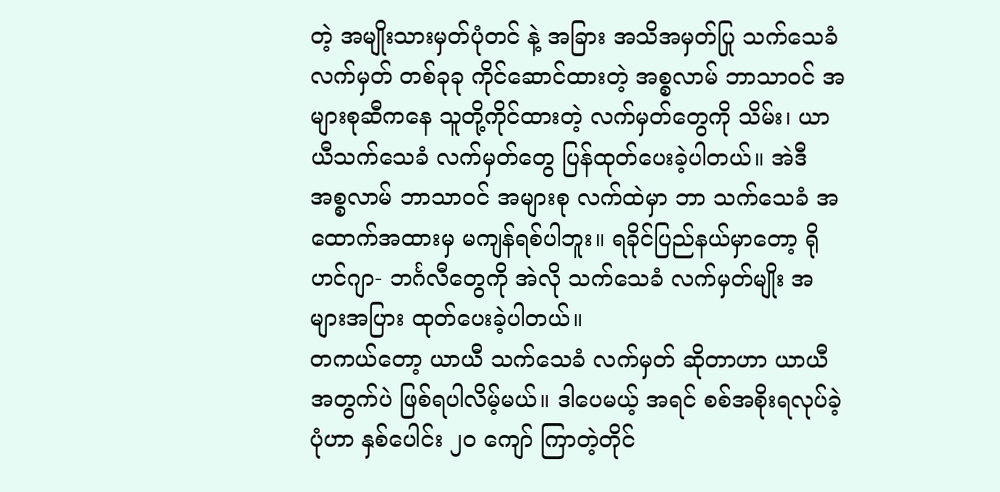တဲ့ အမျိုးသားမှတ်ပုံတင် နဲ့ အခြား အသိအမှတ်ပြု သက်သေခံ လက်မှတ် တစ်ခုခု ကိုင်ဆောင်ထားတဲ့ အစ္စလာမ် ဘာသာဝင် အများစုဆီကနေ သူတို့ကိုင်ထားတဲ့ လက်မှတ်တွေကို သိမ်း၊ ယာယီသက်သေခံ လက်မှတ်တွေ ပြန်ထုတ်ပေးခဲ့ပါတယ်။ အဲဒီ အစ္စလာမ် ဘာသာဝင် အများစု လက်ထဲမှာ ဘာ သက်သေခံ အထောက်အထားမှ မကျန်ရစ်ပါဘူး။ ရခိုင်ပြည်နယ်မှာတော့ ရိုဟင်ဂျာ- ဘင်္ဂလီတွေကို အဲလို သက်သေခံ လက်မှတ်မျိုး အများအပြား ထုတ်ပေးခဲ့ပါတယ်။
တကယ်တော့ ယာယီ သက်သေခံ လက်မှတ် ဆိုတာဟာ ယာယီ အတွက်ပဲ ဖြစ်ရပါလိမ့်မယ်။ ဒါပေမယ့် အရင် စစ်အစိုးရလုပ်ခဲ့ပုံဟာ နှစ်ပေါင်း ၂၀ ကျော် ကြာတဲ့တိုင်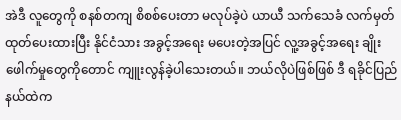အဲဒီ လူတွေကို စနစ်တကျ စိစစ်ပေးတာ မလုပ်ခဲ့ပဲ ယာယီ သက်သေခံ လက်မှတ်ထုတ်ပေးထားပြီး နိုင်ငံသား အခွင့်အရေး မပေးတဲ့အပြင် လူ့အခွင့်အရေး ချိုးဖေါက်မှုတွေကိုတောင် ကျူးလွန်ခဲ့ပါသေးတယ်။ ဘယ်လိုပဲဖြစ်ဖြစ် ဒီ ရခိုင်ပြည်နယ်ထဲက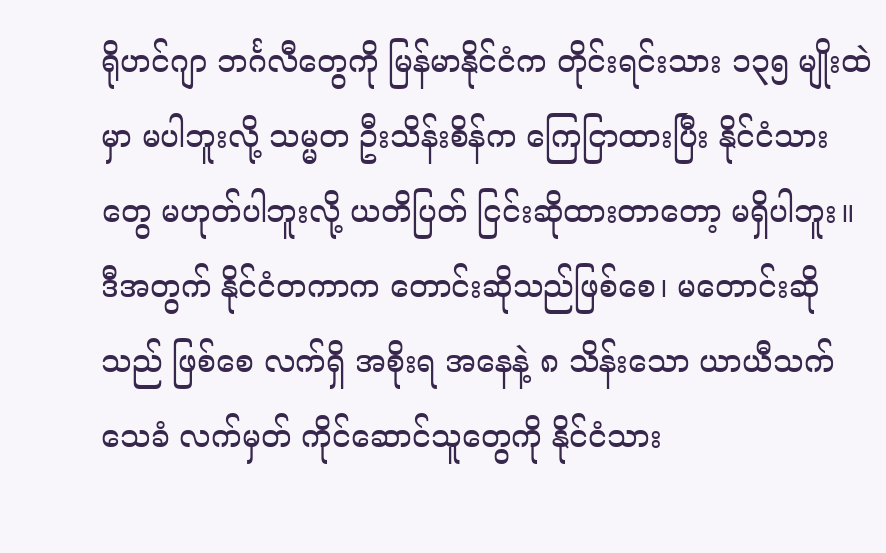ရိုဟင်ဂျာ ဘင်္ဂလီတွေကို မြန်မာနိုင်ငံက တိုင်းရင်းသား ၁၃၅ မျိုးထဲမှာ မပါဘူးလို့ သမ္မတ ဦးသိန်းစိန်က ကြေငြာထားပြီး နိုင်ငံသားတွေ မဟုတ်ပါဘူးလို့ ယတိပြတ် ငြင်းဆိုထားတာတော့ မရှိပါဘူး။ ဒီအတွက် နိုင်ငံတကာက တောင်းဆိုသည်ဖြစ်စေ၊ မတောင်းဆိုသည် ဖြစ်စေ လက်ရှိ အစိုးရ အနေနဲ့ ၈ သိန်းသော ယာယီသက်သေခံ လက်မှတ် ကိုင်ဆောင်သူတွေကို နိုင်ငံသား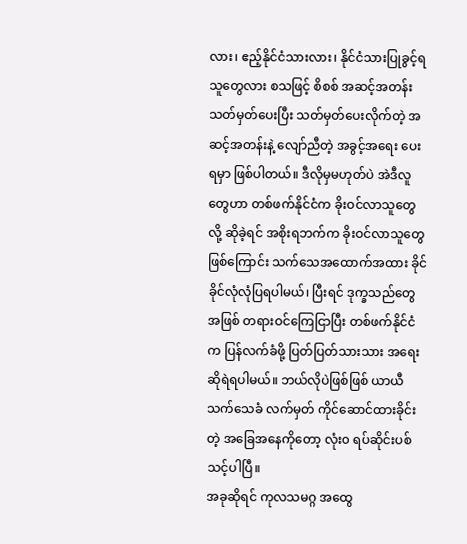လား၊ ဧည့်နိုင်ငံသားလား၊ နိုင်ငံသားပြုခွင့်ရသူတွေလား စသဖြင့် စိစစ် အဆင့်အတန်း သတ်မှတ်ပေးပြီး သတ်မှတ်ပေးလိုက်တဲ့ အဆင့်အတန်းနဲ့ လျော်ညီတဲ့ အခွင့်အရေး ပေးရမှာ ဖြစ်ပါတယ်။ ဒီလိုမှမဟုတ်ပဲ အဲဒီလူတွေဟာ တစ်ဖက်နိုင်ငံက ခိုးဝင်လာသူတွေလို့ ဆိုခဲ့ရင် အစိုးရဘက်က ခိုးဝင်လာသူတွေဖြစ်ကြောင်း သက်သေအထောက်အထား ခိုင်ခိုင်လုံလုံပြရပါမယ်၊ ပြီးရင် ဒုက္ခသည်တွေအဖြစ် တရားဝင်ကြေငြာပြီး တစ်ဖက်နိုင်ငံက ပြန်လက်ခံဖို့ ပြတ်ပြတ်သားသား အရေးဆိုရဲရပါမယ်။ ဘယ်လိုပဲဖြစ်ဖြစ် ယာယီသက်သေခံ လက်မှတ် ကိုင်ဆောင်ထားခိုင်းတဲ့ အခြေအနေကိုတော့ လုံး၀ ရပ်ဆိုင်းပစ်သင့်ပါပြီ။
အခုဆိုရင် ကုလသမဂ္ဂ အထွေ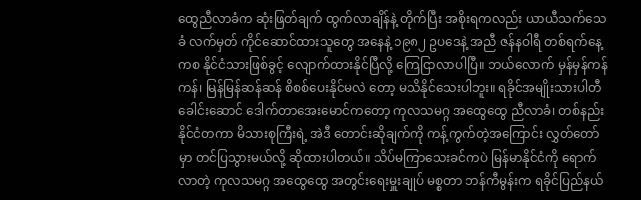ထွေညီလာခံက ဆုံးဖြတ်ချက် ထွက်လာချိန်နဲ့ တိုက်ပြီး အစိုးရကလည်း ယာယီသက်သေခံ လက်မှတ် ကိုင်ဆောင်ထားသူတွေ အနေနဲ့ ၁၉၈၂ ဥပဒေနဲ့ အညီ ဇန်နဝါရီ တစ်ရက်နေ့ကစ နိုင်ငံသားဖြစ်ခွင့် လျောက်ထားနိုင်ပြီလို့ ကြေငြာလာပါပြီ။ ဘယ်လောက် မှန်မှန်ကန်ကန်၊ မြန်မြန်ဆန်ဆန် စိစစ်ပေးနိုင်မလဲ တော့ မသိနိုင်သေးပါဘူး။ ရခိုင်အမျိုးသားပါတီ ခေါင်းဆောင် ဒေါက်တာအေးမောင်ကတော့ ကုလသမဂ္ဂ အထွေထွေ ညီလာခံ၊ တစ်နည်း နိုင်ငံတကာ မိသားစုကြီးရဲ့ အဲဒီ တောင်းဆိုချက်ကို ကန့်ကွက်တဲ့အကြောင်း လွှတ်တော်မှာ တင်ပြသွားမယ်လို့ ဆိုထားပါတယ်။ သိပ်မကြာသေးခင်ကပဲ မြန်မာနိုင်ငံကို ရောက်လာတဲ့ ကုလသမဂ္ဂ အထွေထွေ အတွင်းရေးမှူးချုပ် မစ္စတာ ဘန်ကီမွန်းက ရခိုင်ပြည်နယ်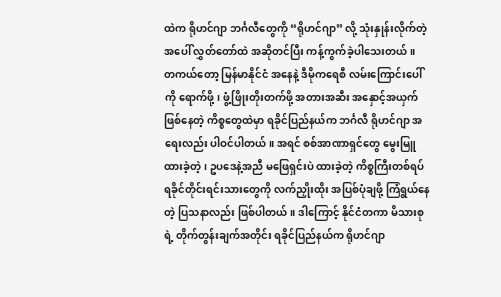ထဲက ရိုဟင်ဂျာ ဘင်္ဂလီတွေကို “ရိုဟင်ဂျာ” လို့ သုံးနှုန်းလိုက်တဲ့အပေါ် လွှတ်တော်ထဲ အဆိုတင်ပြီး ကန့်ကွက်ခဲ့ပါသေးတယ်။
တကယ်တော့ မြန်မာနိုင်ငံ အနေနဲ့ ဒီမိုကရေစီ လမ်းကြောင်းပေါ်ကို ရောက်ဖို့၊ ဖွံ့ဖြိုးတိုးတက်ဖို့ အတားအဆီး အနှောင့်အယှက် ဖြစ်နေတဲ့ ကိစ္စတွေထဲမှာ ရခိုင်ပြည်နယ်က ဘင်္ဂလီ ရိုဟင်ဂျာ အရေးလည်း ပါဝင်ပါတယ်။ အရင် စစ်အာဏာရှင်တွေ မွေးမြူထားခဲ့တဲ့၊ ဥပဒေနဲ့အညီ မဖြေရှင်းပဲ ထားခဲ့တဲ့ ကိစ္စကြီးတစ်ရပ် ရခိုင်တိုင်းရင်းသားတွေကို လက်ညှိုးထိုး အပြစ်ပုံချဖို့ ကြံရွယ်နေတဲ့ ပြသနာလည်း ဖြစ်ပါတယ်။ ဒါကြောင့် နိုင်ငံတကာ မိသားစုရဲ့ တိုက်တွန်းချက်အတိုင်း ရခိုင်ပြည်နယ်က ရိုဟင်ဂျာ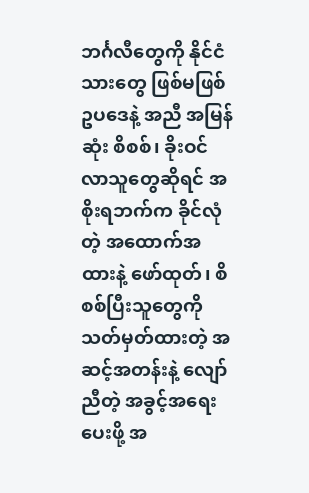ဘင်္ဂလီတွေကို နိုင်ငံသားတွေ ဖြစ်မဖြစ် ဥပဒေနဲ့ အညီ အမြန်ဆုံး စိစစ်၊ ခိုးဝင်လာသူတွေဆိုရင် အစိုးရဘက်က ခိုင်လုံတဲ့ အထောက်အထားနဲ့ ဖော်ထုတ်၊ စိစစ်ပြီးသူတွေကို သတ်မှတ်ထားတဲ့ အဆင့်အတန်းနဲ့ လျော်ညီတဲ့ အခွင့်အရေးပေးဖို့ အ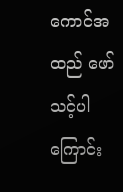ကောင်အထည် ဖော်သင့်ပါကြောင်း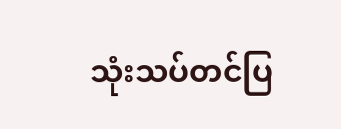သုံးသပ်တင်ပြ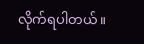လိုက်ရပါတယ်။